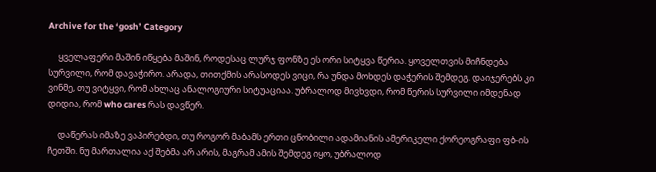Archive for the ‘gosh’ Category

     ყველაფერი მაშინ იწყება მაშინ, როდესაც ლურჯ ფონზე ეს ორი სიტყვა წერია. ყოველთვის მიჩნდება სურვილი, რომ დავაჭირო. არადა, თითქმის არასოდეს ვიცი, რა უნდა მოხდეს დაჭერის შემდეგ. დაიჯერებს კი ვინმე, თუ ვიტყვი, რომ ახლაც ანალოგიური სიტუაციაა. უბრალოდ მივხვდი, რომ წერის სურვილი იმდენად დიდია, რომ who cares რას დავწერ.

     დაწერას იმაზე ვაპირებდი, თუ როგორ მაბამს ერთი ცნობილი ადამიანის ამერიკელი ქორეოგრაფი ფბ-ის ჩეთში. ნუ მართალია აქ შებმა არ არის, მაგრამ ამის შემდეგ იყო, უბრალოდ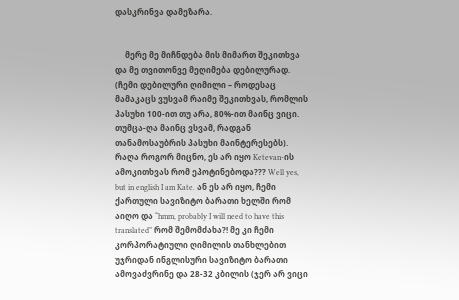დასკრინვა დამეზარა.


     მერე მე მიჩნდება მის მიმართ შეკითხვა და მე თვითონვე მეღიმება დებილურად. (ჩემი დებილური ღიმილი – როდესაც მამაკაცს ვუსვამ რაიმე შეკითხვას, რომლის პასუხი 100-ით თუ არა, 80%-ით მაინც ვიცი. თუმცა-ღა მაინც ვსვამ, რადგან თანამოსაუბრის პასუხი მაინტერესებს). რაღა როგორ მიცნო, ეს არ იყო Ketevan-ის ამოკითხვას რომ ეპოტინებოდა??? Well yes, but in english I am Kate. ან ეს არ იყო, ჩემი ქართული სავიზიტო ბარათი ხელში რომ აიღო და “hmm, probably I will need to have this translated” რომ შემომძახა?! მე კი ჩემი კორპორატიული ღიმილის თანხლებით უჯრიდან ინგლისური სავიზიტო ბარათი ამოვაძვრინე და 28-32 კბილის (ჯერ არ ვიცი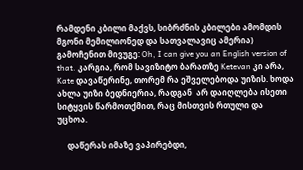რამდენი კბილი მაქვს, სიბრძნის კბილები ამომდის მგონი მემილიონედ და სათვალავიც ამერია) გამოჩენით მივუგე: Oh, I can give you an English version of that. კარგია, რომ სავიზიტო ბარათზე Ketevan კი არა, Kate დავაწერინე, თორემ რა ეშველებოდა უიზის. ხოდა ახლა უიზი ბედნიერია, რადგან  არ დაიღლება ისეთი სიტყვის წარმოთქმით, რაც მისთვის რთული და უცხოა.

     დაწერას იმაზე ვაპირებდი,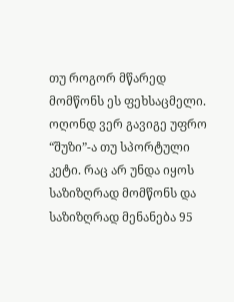თუ როგორ მწარედ მომწონს ეს ფეხსაცმელი. ოღონდ ვერ გავიგე უფრო “შუზი”-ა თუ სპორტული კეტი. რაც არ უნდა იყოს საზიზღრად მომწონს და საზიზღრად მენანება 95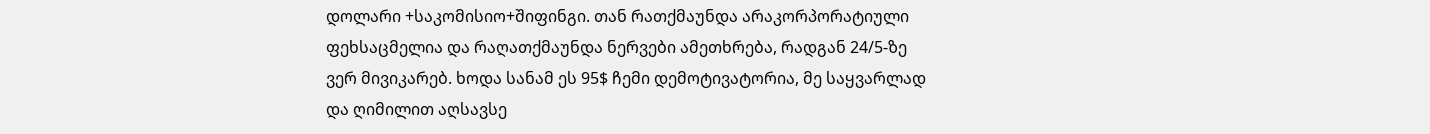დოლარი +საკომისიო+შიფინგი. თან რათქმაუნდა არაკორპორატიული ფეხსაცმელია და რაღათქმაუნდა ნერვები ამეთხრება, რადგან 24/5-ზე ვერ მივიკარებ. ხოდა სანამ ეს 95$ ჩემი დემოტივატორია, მე საყვარლად და ღიმილით აღსავსე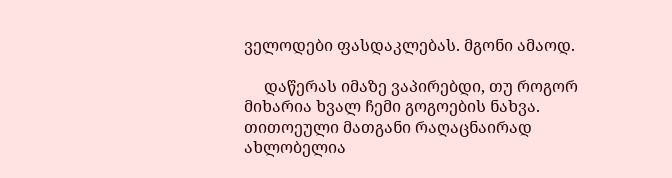ველოდები ფასდაკლებას. მგონი ამაოდ.

     დაწერას იმაზე ვაპირებდი, თუ როგორ მიხარია ხვალ ჩემი გოგოების ნახვა. თითოეული მათგანი რაღაცნაირად ახლობელია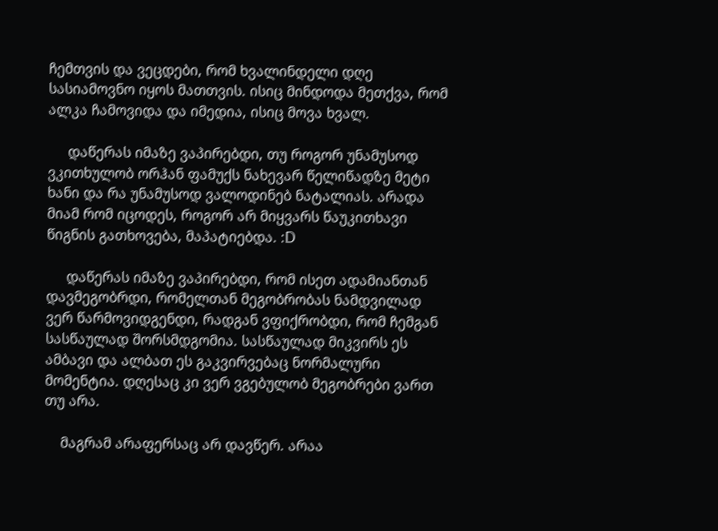ჩემთვის და ვეცდები, რომ ხვალინდელი დღე სასიამოვნო იყოს მათთვის. ისიც მინდოდა მეთქვა, რომ ალკა ჩამოვიდა და იმედია, ისიც მოვა ხვალ.

     დაწერას იმაზე ვაპირებდი, თუ როგორ უნამუსოდ ვკითხულობ ორჰან ფამუქს ნახევარ წელიწადზე მეტი ხანი და რა უნამუსოდ ვალოდინებ ნატალიას. არადა მიამ რომ იცოდეს, როგორ არ მიყვარს წაუკითხავი წიგნის გათხოვება, მაპატიებდა. :D

     დაწერას იმაზე ვაპირებდი, რომ ისეთ ადამიანთან დავმეგობრდი, რომელთან მეგობრობას ნამდვილად ვერ წარმოვიდგენდი, რადგან ვფიქრობდი, რომ ჩემგან სასწაულად შორსმდგომია. სასწაულად მიკვირს ეს ამბავი და ალბათ ეს გაკვირვებაც ნორმალური მომენტია. დღესაც კი ვერ ვგებულობ მეგობრები ვართ თუ არა.

    მაგრამ არაფერსაც არ დავწერ. არაა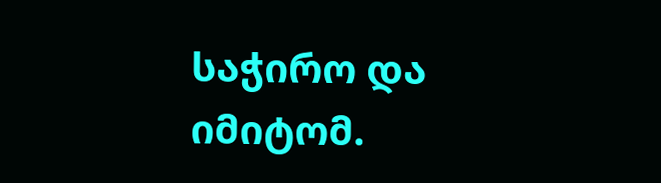საჭირო და იმიტომ.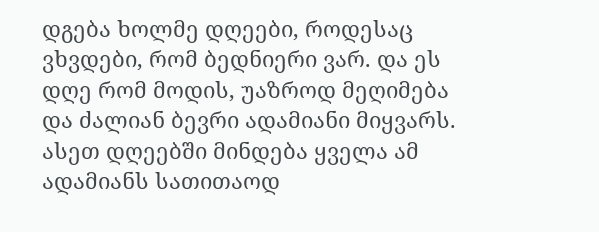დგება ხოლმე დღეები, როდესაც ვხვდები, რომ ბედნიერი ვარ. და ეს დღე რომ მოდის, უაზროდ მეღიმება და ძალიან ბევრი ადამიანი მიყვარს. ასეთ დღეებში მინდება ყველა ამ ადამიანს სათითაოდ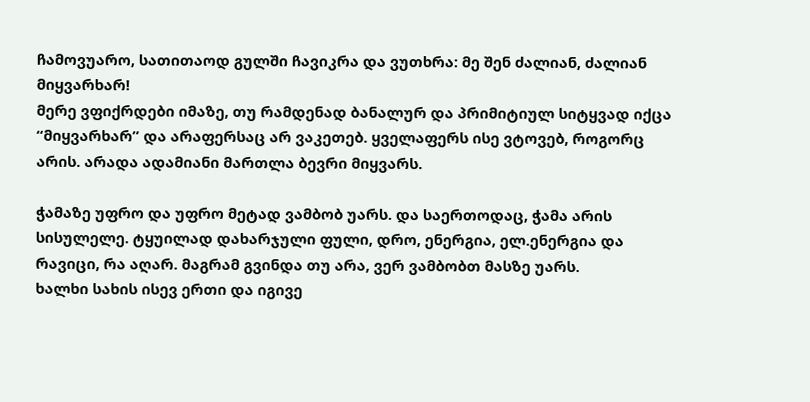ჩამოვუარო, სათითაოდ გულში ჩავიკრა და ვუთხრა: მე შენ ძალიან, ძალიან მიყვარხარ!
მერე ვფიქრდები იმაზე, თუ რამდენად ბანალურ და პრიმიტიულ სიტყვად იქცა “მიყვარხარ” და არაფერსაც არ ვაკეთებ. ყველაფერს ისე ვტოვებ, როგორც არის. არადა ადამიანი მართლა ბევრი მიყვარს.

ჭამაზე უფრო და უფრო მეტად ვამბობ უარს. და საერთოდაც, ჭამა არის სისულელე. ტყუილად დახარჯული ფული, დრო, ენერგია, ელ.ენერგია და რავიცი, რა აღარ. მაგრამ გვინდა თუ არა, ვერ ვამბობთ მასზე უარს.
ხალხი სახის ისევ ერთი და იგივე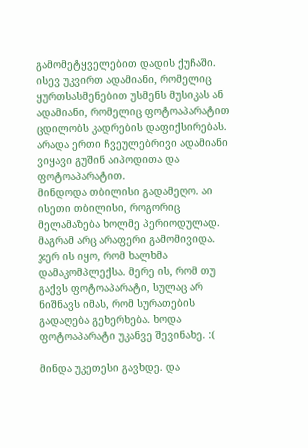გამომეტყველებით დადის ქუჩაში. ისევ უკვირთ ადამიანი, რომელიც ყურთსასმენებით უსმენს მუსიკას ან ადამიანი, რომელიც ფოტოაპარატით ცდილობს კადრების დაფიქსირებას. არადა ერთი ჩვეულებრივი ადამიანი ვიყავი გუშინ აიპოდითა და ფოტოაპარატით.
მინდოდა თბილისი გადამეღო. აი ისეთი თბილისი, როგორიც მელამაზება ხოლმე პერიოდულად. მაგრამ არც არაფერი გამომივიდა. ჯერ ის იყო, რომ ხალხმა დამაკომპლექსა. მერე ის, რომ თუ გაქვს ფოტოაპარატი, სულაც არ ნიშნავს იმას, რომ სურათების გადაღება გეხერხება. ხოდა ფოტოაპარატი უკანვე შევინახე. :(

მინდა უკეთესი გავხდე. და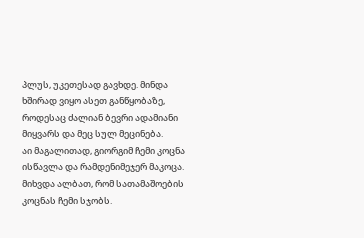პლუს, უკეთესად გავხდე. მინდა ხშირად ვიყო ასეთ განწყობაზე, როდესაც ძალიან ბევრი ადამიანი მიყვარს და მეც სულ მეცინება.
აი მაგალითად, გიორგიმ ჩემი კოცნა ისწავლა და რამდენიმეჯერ მაკოცა. მიხვდა ალბათ, რომ სათამაშოების კოცნას ჩემი სჯობს.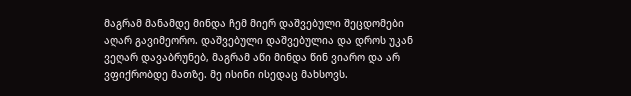მაგრამ მანამდე მინდა ჩემ მიერ დაშვებული შეცდომები აღარ გავიმეორო. დაშვებული დაშვებულია და დროს უკან ვეღარ დავაბრუნებ, მაგრამ აწი მინდა წინ ვიარო და არ ვფიქრობდე მათზე. მე ისინი ისედაც მახსოვს.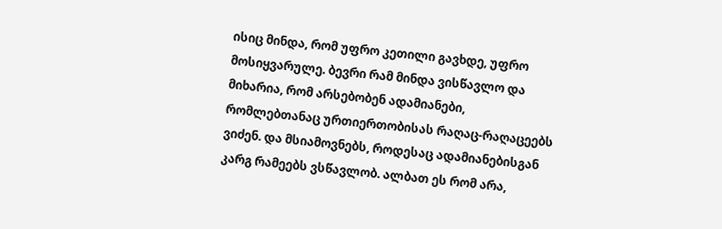ისიც მინდა, რომ უფრო კეთილი გავხდე, უფრო მოსიყვარულე. ბევრი რამ მინდა ვისწავლო და მიხარია, რომ არსებობენ ადამიანები, რომლებთანაც ურთიერთობისას რაღაც-რაღაცეებს ვიძენ. და მსიამოვნებს, როდესაც ადამიანებისგან კარგ რამეებს ვსწავლობ. ალბათ ეს რომ არა,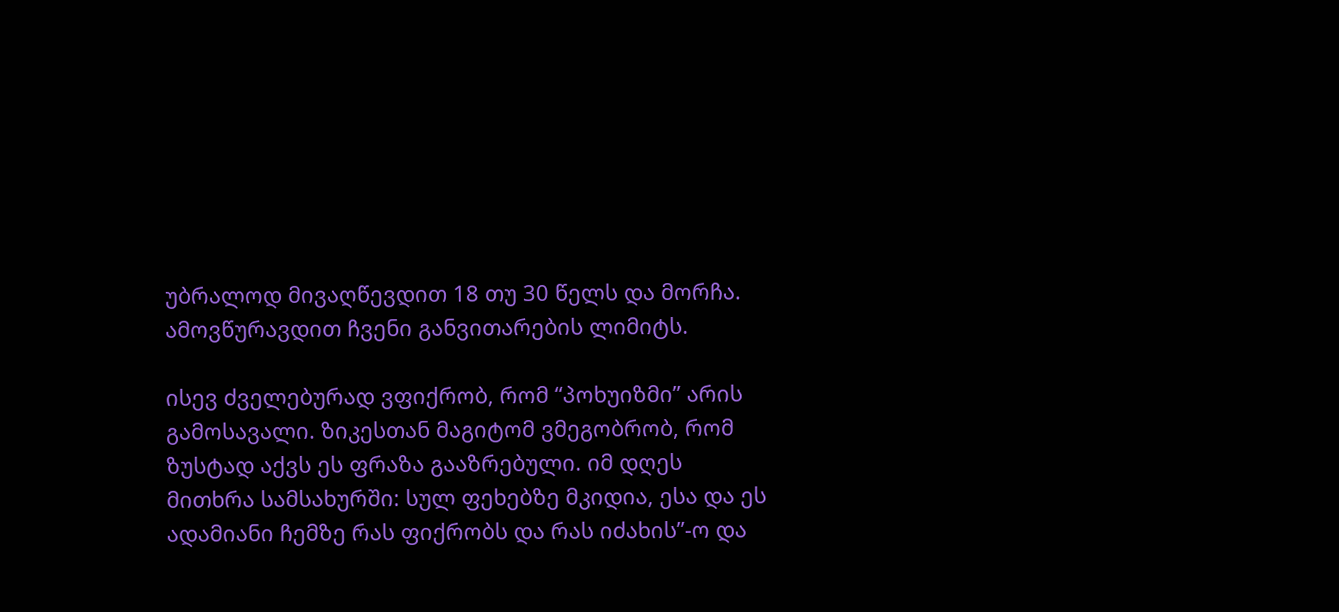უბრალოდ მივაღწევდით 18 თუ 30 წელს და მორჩა. ამოვწურავდით ჩვენი განვითარების ლიმიტს.

ისევ ძველებურად ვფიქრობ, რომ “პოხუიზმი” არის გამოსავალი. ზიკესთან მაგიტომ ვმეგობრობ, რომ ზუსტად აქვს ეს ფრაზა გააზრებული. იმ დღეს მითხრა სამსახურში: სულ ფეხებზე მკიდია, ესა და ეს ადამიანი ჩემზე რას ფიქრობს და რას იძახის”-ო და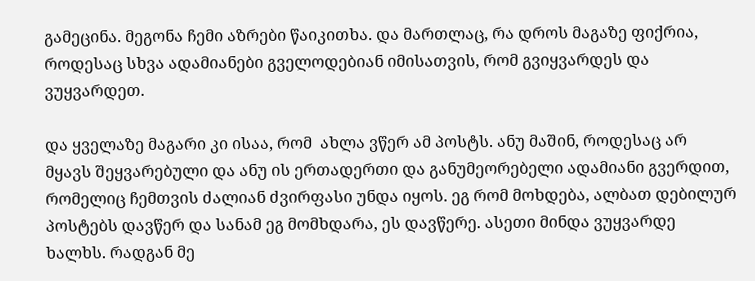გამეცინა. მეგონა ჩემი აზრები წაიკითხა. და მართლაც, რა დროს მაგაზე ფიქრია, როდესაც სხვა ადამიანები გველოდებიან იმისათვის, რომ გვიყვარდეს და ვუყვარდეთ.

და ყველაზე მაგარი კი ისაა, რომ  ახლა ვწერ ამ პოსტს. ანუ მაშინ, როდესაც არ მყავს შეყვარებული და ანუ ის ერთადერთი და განუმეორებელი ადამიანი გვერდით, რომელიც ჩემთვის ძალიან ძვირფასი უნდა იყოს. ეგ რომ მოხდება, ალბათ დებილურ პოსტებს დავწერ და სანამ ეგ მომხდარა, ეს დავწერე. ასეთი მინდა ვუყვარდე ხალხს. რადგან მე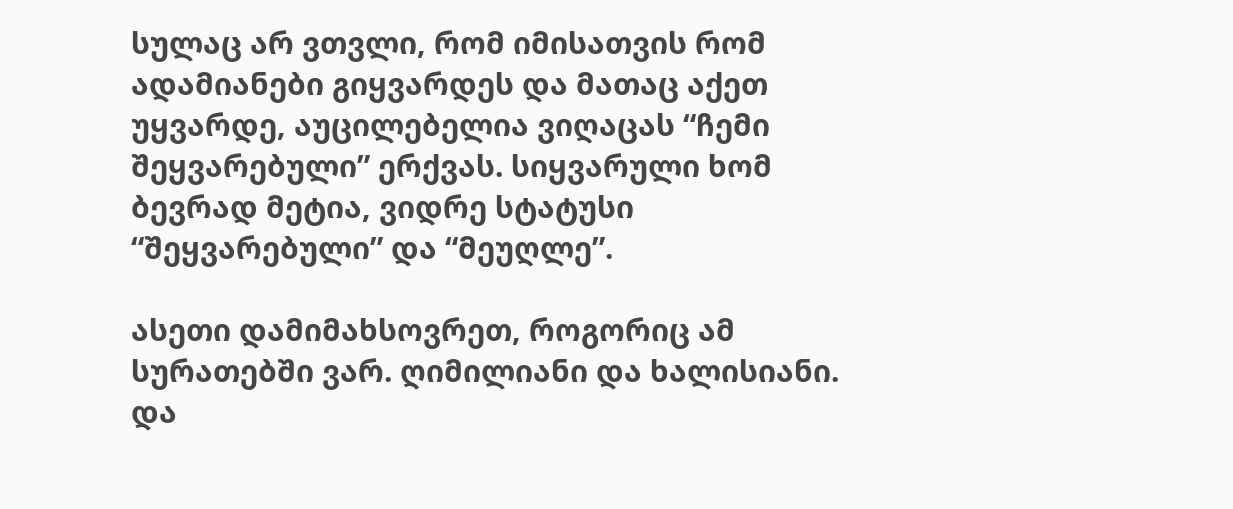სულაც არ ვთვლი, რომ იმისათვის რომ ადამიანები გიყვარდეს და მათაც აქეთ უყვარდე, აუცილებელია ვიღაცას “ჩემი შეყვარებული” ერქვას. სიყვარული ხომ ბევრად მეტია, ვიდრე სტატუსი “შეყვარებული” და “მეუღლე”.

ასეთი დამიმახსოვრეთ, როგორიც ამ სურათებში ვარ. ღიმილიანი და ხალისიანი. და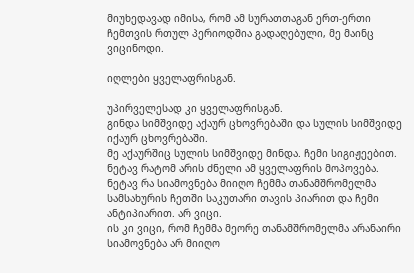მიუხედავად იმისა, რომ ამ სურათთაგან ერთ-ერთი ჩემთვის რთულ პერიოდშია გადაღებული, მე მაინც ვიცინოდი.

იღლები ყველაფრისგან.

უპირველესად კი ყველაფრისგან.
გინდა სიმშვიდე აქაურ ცხოვრებაში და სულის სიმშვიდე იქაურ ცხოვრებაში.
მე აქაურშიც სულის სიმშვიდე მინდა. ჩემი სიგიჟეებით.
ნეტავ რატომ არის ძნელი ამ ყველაფრის მოპოვება.
ნეტავ რა სიამოვნება მიიღო ჩემმა თანამშრომელმა სამსახურის ჩეთში საკუთარი თავის პიარით და ჩემი ანტიპიარით. არ ვიცი.
ის კი ვიცი, რომ ჩემმა მეორე თანამშრომელმა არანაირი სიამოვნება არ მიიღო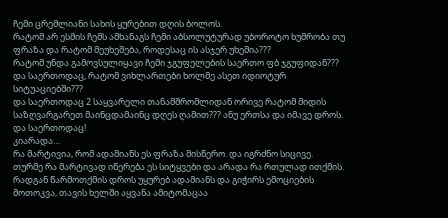ჩემი ცრემლიანი სახის ყურებით დღის ბოლოს.
რატომ არ ესმის ჩემს ამხანაგს ჩემი აბსოლუტურად უბოროტო ხუმრობა თუ ფრაზა და რატომ მეუხეშება, როდესაც ის ასჯერ უხეშია???
რატომ უნდა გამოვსულიყავი ჩემი ჯგუფელების საერთო ფბ ჯგუფიდან???
და საერთოდაც, რატომ ვიხლართები ხოლმე ასეთ იდიოტურ სიტუაციებში???
და საერთოდაც 2 საყვარელი თანამშრომლიდან ორივე რატომ მიდის საზღვარგარეთ მაინცდამაინც დღეს ღამით??? ანუ ერთსა და იმავე დროს.
და საერთოდაც!
კიარადა…
რა მარტივია, რომ ადამიანს ეს ფრაზა მისწერო. და იგრძნო სიცივე.
თურმე რა მარტივად იწერება ეს სიტყვები და არადა რა რთულად ითქმის. რადგან წარმოთქმის დროს უყურებ ადამიანს და გიჭირს ემოციების მოთოკვა, თავის ხელში აყვანა ამიტომაცაა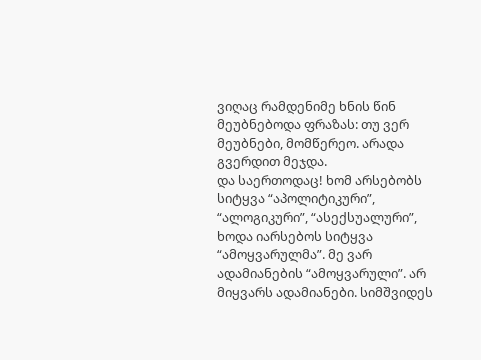ვიღაც რამდენიმე ხნის წინ მეუბნებოდა ფრაზას: თუ ვერ მეუბნები, მომწერეო. არადა გვერდით მეჯდა.
და საერთოდაც! ხომ არსებობს სიტყვა “აპოლიტიკური”, “ალოგიკური”, “ასექსუალური”, ხოდა იარსებოს სიტყვა “ამოყვარულმა”. მე ვარ ადამიანების “ამოყვარული”. არ მიყვარს ადამიანები. სიმშვიდეს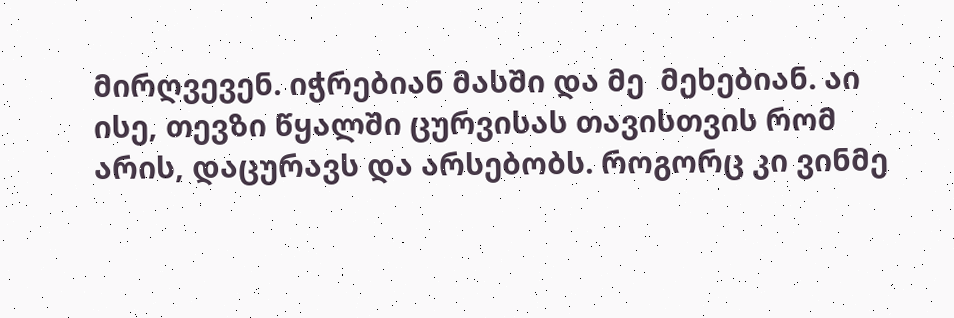მირღვევენ. იჭრებიან მასში და მე  მეხებიან. აი ისე, თევზი წყალში ცურვისას თავისთვის რომ არის, დაცურავს და არსებობს. როგორც კი ვინმე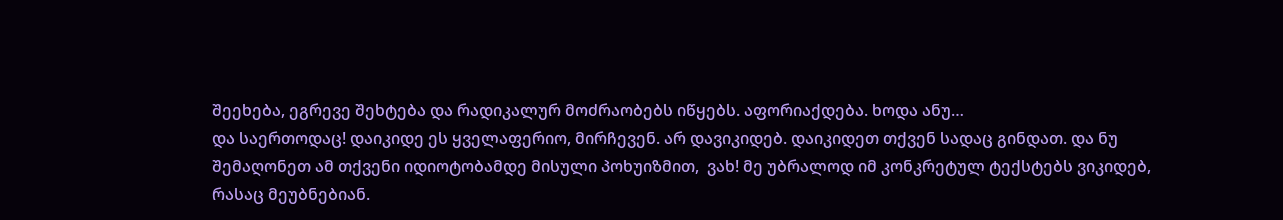შეეხება, ეგრევე შეხტება და რადიკალურ მოძრაობებს იწყებს. აფორიაქდება. ხოდა ანუ…
და საერთოდაც! დაიკიდე ეს ყველაფერიო, მირჩევენ. არ დავიკიდებ. დაიკიდეთ თქვენ სადაც გინდათ. და ნუ შემაღონეთ ამ თქვენი იდიოტობამდე მისული პოხუიზმით,  ვახ! მე უბრალოდ იმ კონკრეტულ ტექსტებს ვიკიდებ, რასაც მეუბნებიან.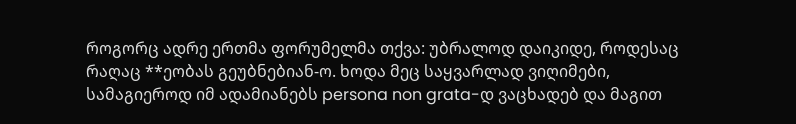როგორც ადრე ერთმა ფორუმელმა თქვა: უბრალოდ დაიკიდე, როდესაც რაღაც **ეობას გეუბნებიან-ო. ხოდა მეც საყვარლად ვიღიმები, სამაგიეროდ იმ ადამიანებს persona non grata-დ ვაცხადებ და მაგით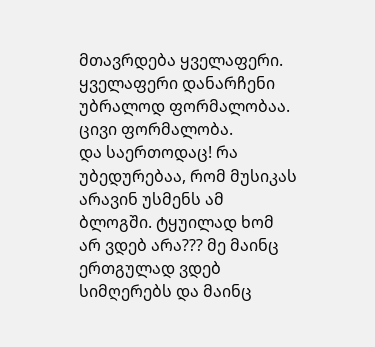მთავრდება ყველაფერი. ყველაფერი დანარჩენი უბრალოდ ფორმალობაა. ცივი ფორმალობა.
და საერთოდაც! რა უბედურებაა, რომ მუსიკას არავინ უსმენს ამ ბლოგში. ტყუილად ხომ არ ვდებ არა??? მე მაინც ერთგულად ვდებ სიმღერებს და მაინც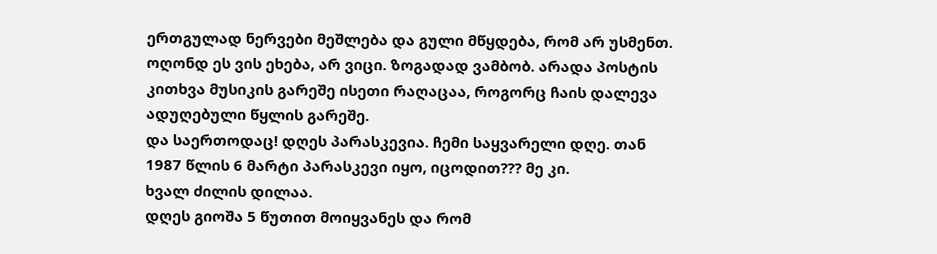ერთგულად ნერვები მეშლება და გული მწყდება, რომ არ უსმენთ. ოღონდ ეს ვის ეხება, არ ვიცი. ზოგადად ვამბობ. არადა პოსტის კითხვა მუსიკის გარეშე ისეთი რაღაცაა, როგორც ჩაის დალევა ადუღებული წყლის გარეშე.
და საერთოდაც! დღეს პარასკევია. ჩემი საყვარელი დღე. თან 1987 წლის 6 მარტი პარასკევი იყო, იცოდით??? მე კი.
ხვალ ძილის დილაა.
დღეს გიოშა 5 წუთით მოიყვანეს და რომ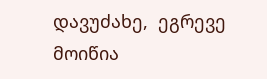დავუძახე,  ეგრევე მოიწია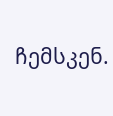ჩემსკენ.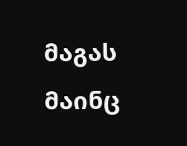მაგას მაინც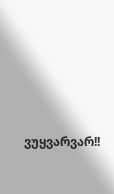ვუყვარვარ!!